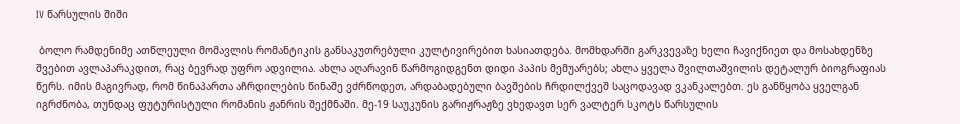IV წარსულის შიში

 ბოლო რამდენიმე ათწლეული მომავლის რომანტიკის განსაკუთრებული კულტივირებით ხასიათდება. მომხდარში გარკვევაზე ხელი ჩავიქნიეთ და მოსახდენზე შვებით ავლაპარაკდით, რაც ბევრად უფრო ადვილია. ახლა აღარავინ წარმოგიდგენთ დიდი პაპის მემუარებს; ახლა ყველა შვილთაშვილის დეტალურ ბიოგრაფიას წერს. იმის მაგივრად, რომ წინაპართა აჩრდილების წინაშე ვძრწოდეთ, არდაბადებული ბავშების ჩრდილქვეშ საცოდავად ვკანკალებთ. ეს განწყობა ყველგან იგრძნობა, თუნდაც ფუტურისტული რომანის ჟანრის შექმნაში. მე-19 საუკუნის გარიჟრაჟზე ვხედავთ სერ ვალტერ სკოტს წარსულის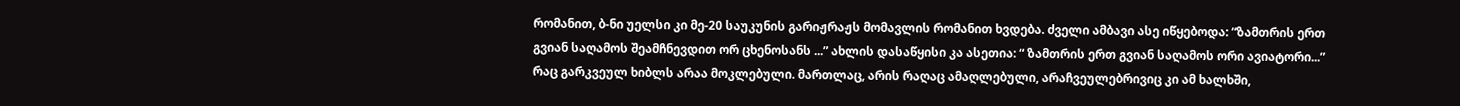რომანით, ბ-ნი უელსი კი მე-20 საუკუნის გარიჟრაჟს მომავლის რომანით ხვდება. ძველი ამბავი ასე იწყებოდა: “ზამთრის ერთ გვიან საღამოს შეამჩნევდით ორ ცხენოსანს ...” ახლის დასაწყისი კა ასეთია: “ ზამთრის ერთ გვიან საღამოს ორი ავიატორი...” რაც გარკვეულ ხიბლს არაა მოკლებული. მართლაც, არის რაღაც ამაღლებული, არაჩვეულებრივიც კი ამ ხალხში,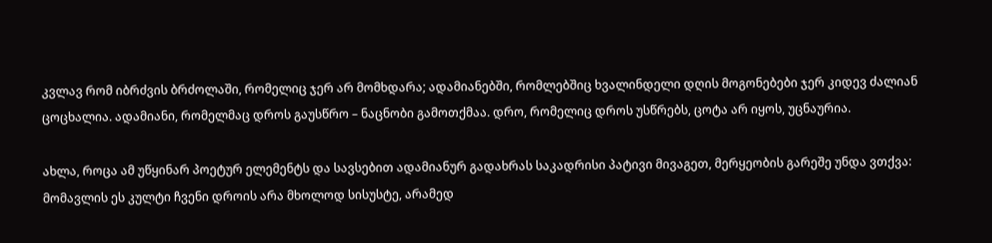კვლავ რომ იბრძვის ბრძოლაში, რომელიც ჯერ არ მომხდარა; ადამიანებში, რომლებშიც ხვალინდელი დღის მოგონებები ჯერ კიდევ ძალიან ცოცხალია. ადამიანი, რომელმაც დროს გაუსწრო – ნაცნობი გამოთქმაა. დრო, რომელიც დროს უსწრებს, ცოტა არ იყოს, უცნაურია.

ახლა, როცა ამ უწყინარ პოეტურ ელემენტს და სავსებით ადამიანურ გადახრას საკადრისი პატივი მივაგეთ, მერყეობის გარეშე უნდა ვთქვა: მომავლის ეს კულტი ჩვენი დროის არა მხოლოდ სისუსტე, არამედ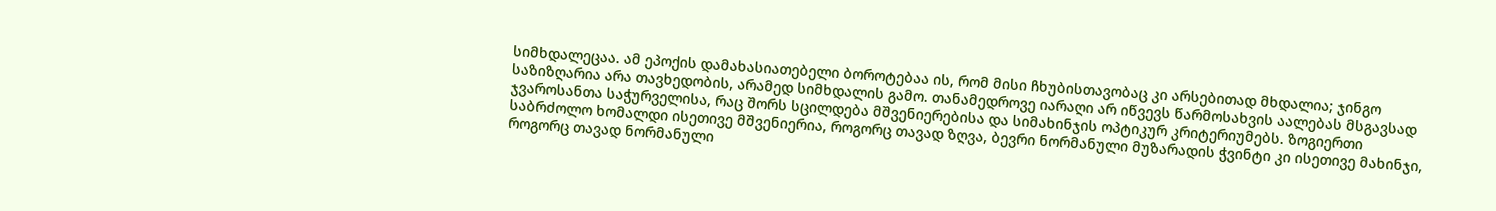სიმხდალეცაა. ამ ეპოქის დამახასიათებელი ბოროტებაა ის, რომ მისი ჩხუბისთავობაც კი არსებითად მხდალია; ჯინგო საზიზღარია არა თავხედობის, არამედ სიმხდალის გამო. თანამედროვე იარაღი არ იწვევს წარმოსახვის აალებას მსგავსად ჯვაროსანთა საჭურველისა, რაც შორს სცილდება მშვენიერებისა და სიმახინჯის ოპტიკურ კრიტერიუმებს. ზოგიერთი საბრძოლო ხომალდი ისეთივე მშვენიერია, როგორც თავად ზღვა, ბევრი ნორმანული მუზარადის ჭვინტი კი ისეთივე მახინჯი, როგორც თავად ნორმანული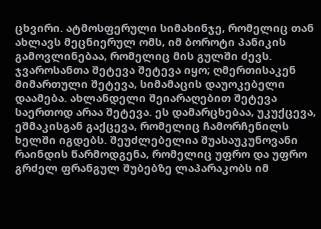ცხვირი. ატმოსფერული სიმახინჯე, რომელიც თან ახლავს მეცნიერულ ომს, იმ ბოროტი პანიკის გამოვლინებაა, რომელიც მის გულში ძევს. ჯვაროსანთა შეტევა შეტევა იყო; ღმერთისაკენ მიმართული შეტევა, სიმამაცის დაუოკებელი დაამება. ახლანდელი შეიარაღებით შეტევა საერთოდ არაა შეტევა. ეს დამარცხებაა, უკუქცევა, ეშმაკისგან გაქცევა, რომელიც ჩამორჩენილს ხელში იგდებს. შეუძლებელია შუასაუკუნოვანი რაინდის წარმოდგენა, რომელიც უფრო და უფრო გრძელ ფრანგულ შუბებზე ლაპარაკობს იმ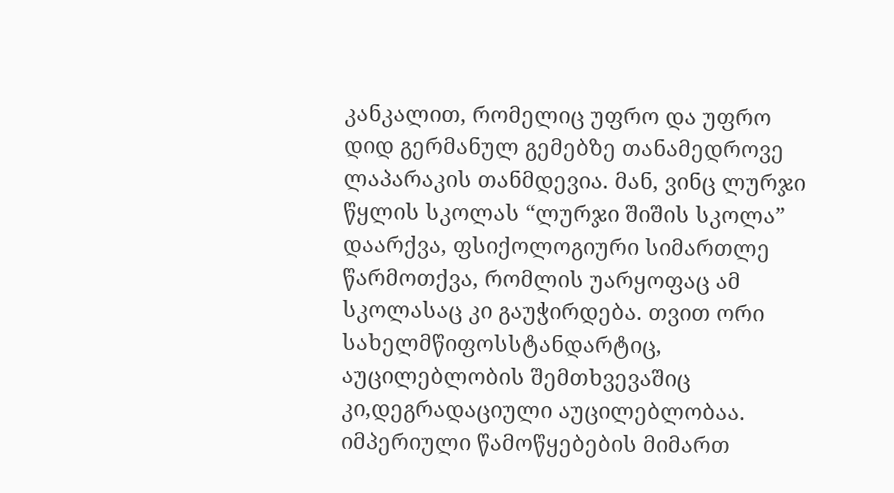კანკალით, რომელიც უფრო და უფრო დიდ გერმანულ გემებზე თანამედროვე ლაპარაკის თანმდევია. მან, ვინც ლურჯი წყლის სკოლას “ლურჯი შიშის სკოლა” დაარქვა, ფსიქოლოგიური სიმართლე წარმოთქვა, რომლის უარყოფაც ამ სკოლასაც კი გაუჭირდება. თვით ორი სახელმწიფოსსტანდარტიც, აუცილებლობის შემთხვევაშიც კი,დეგრადაციული აუცილებლობაა. იმპერიული წამოწყებების მიმართ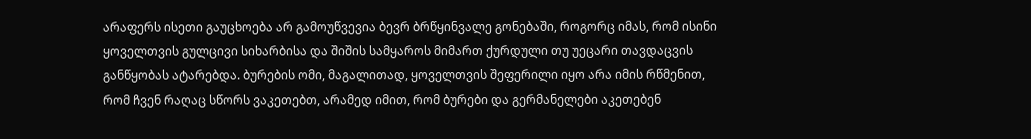არაფერს ისეთი გაუცხოება არ გამოუწვევია ბევრ ბრწყინვალე გონებაში, როგორც იმას, რომ ისინი ყოველთვის გულცივი სიხარბისა და შიშის სამყაროს მიმართ ქურდული თუ უეცარი თავდაცვის განწყობას ატარებდა. ბურების ომი, მაგალითად, ყოველთვის შეფერილი იყო არა იმის რწმენით, რომ ჩვენ რაღაც სწორს ვაკეთებთ, არამედ იმით, რომ ბურები და გერმანელები აკეთებენ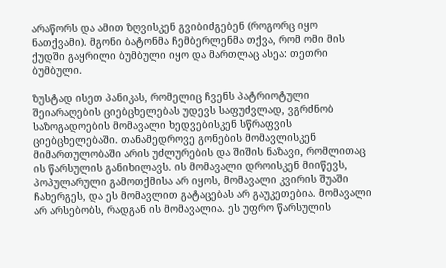არაწორს და ამით ზღვისკენ გვიბიძგებენ (როგორც იყო ნათქვამი). მგონი ბატონმა ჩემბერლენმა თქვა, რომ ომი მის ქუდში გაყრილი ბუმბული იყო და მართლაც ასეა: თეთრი ბუმბული.

ზუსტად ისეთ პანიკას, რომელიც ჩვენს პატრიოტული შეიარაღების ციებცხელებას უდევს საფუძვლად, ვგრძნობ საზოგადოების მომავალი ხედვებისკენ სწრაფვის ციებცხელებაში. თანამედროვე გონების მომავლისკენ მიმართულობაში არის უძლურების და შიშის ნაზავი, რომლითაც ის წარსულის განიხილავს. ის მომავალი დროისკენ მიიწევს, პოპულარული გამოთქმისა არ იყოს, მომავალი კვირის შუაში ჩახერგეს, და ეს მომავლით გატაცებას არ გაუკეთებია. მომავალი არ არსებობს, რადგან ის მომავალია. ეს უფრო წარსულის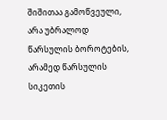შიშითაა გამოწვეული, არა უბრალოდ წარსულის ბოროტების, არამედ წარსულის სიკეთის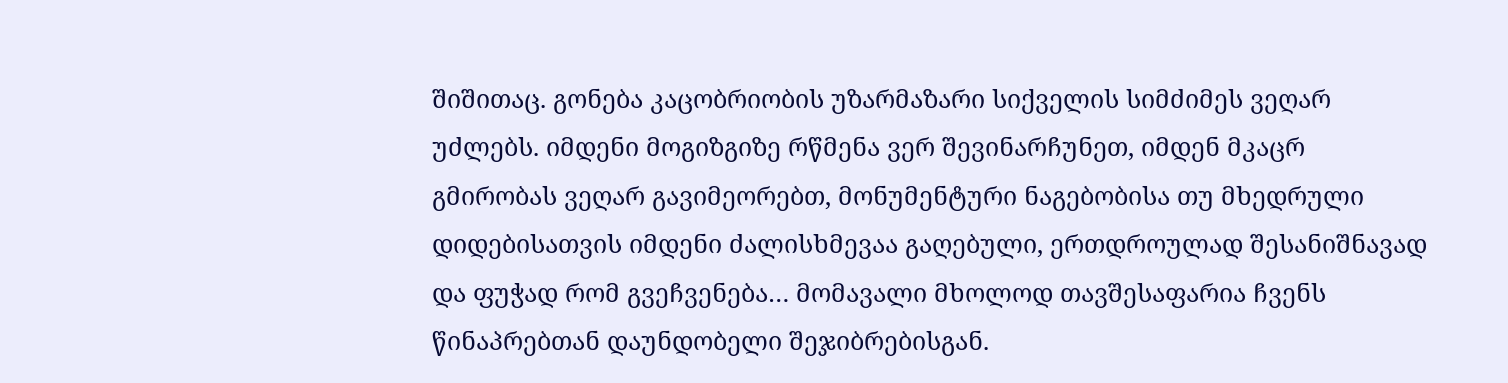შიშითაც. გონება კაცობრიობის უზარმაზარი სიქველის სიმძიმეს ვეღარ უძლებს. იმდენი მოგიზგიზე რწმენა ვერ შევინარჩუნეთ, იმდენ მკაცრ გმირობას ვეღარ გავიმეორებთ, მონუმენტური ნაგებობისა თუ მხედრული დიდებისათვის იმდენი ძალისხმევაა გაღებული, ერთდროულად შესანიშნავად და ფუჭად რომ გვეჩვენება… მომავალი მხოლოდ თავშესაფარია ჩვენს წინაპრებთან დაუნდობელი შეჯიბრებისგან.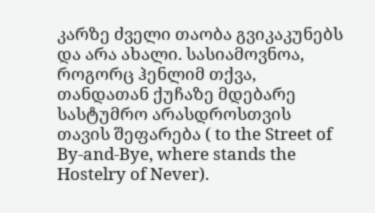კარზე ძველი თაობა გვიკაკუნებს და არა ახალი. სასიამოვნოა, როგორც ჰენლიმ თქვა, თანდათან ქუჩაზე მდებარე სასტუმრო არასდროსთვის თავის შეფარება ( to the Street of By-and-Bye, where stands the Hostelry of Never).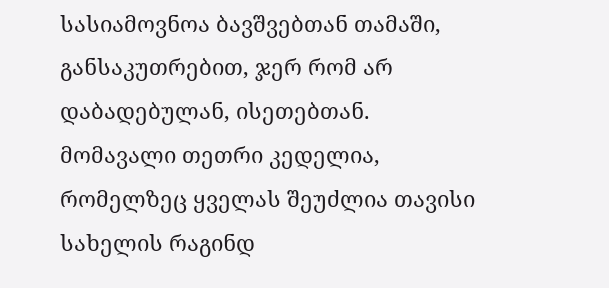სასიამოვნოა ბავშვებთან თამაში, განსაკუთრებით, ჯერ რომ არ დაბადებულან, ისეთებთან. მომავალი თეთრი კედელია, რომელზეც ყველას შეუძლია თავისი სახელის რაგინდ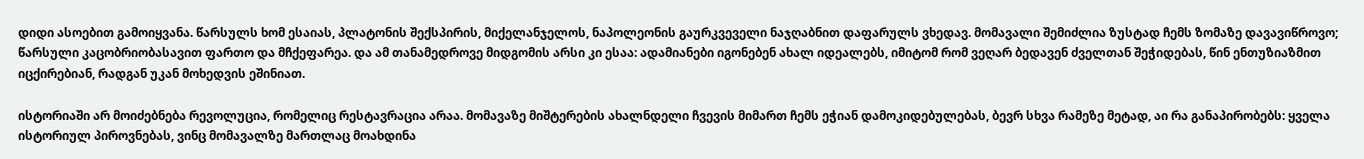დიდი ასოებით გამოიყვანა. წარსულს ხომ ესაიას, პლატონის შექსპირის, მიქელანჯელოს, ნაპოლეონის გაურკვეველი ნაჯღაბნით დაფარულს ვხედავ. მომავალი შემიძლია ზუსტად ჩემს ზომაზე დავავიწროვო; წარსული კაცობრიობასავით ფართო და მჩქეფარეა. და ამ თანამედროვე მიდგომის არსი კი ესაა: ადამიანები იგონებენ ახალ იდეალებს, იმიტომ რომ ვეღარ ბედავენ ძველთან შეჭიდებას, წინ ენთუზიაზმით იცქირებიან, რადგან უკან მოხედვის ეშინიათ.

ისტორიაში არ მოიძებნება რევოლუცია, რომელიც რესტავრაცია არაა. მომავაზე მიშტერების ახალნდელი ჩვევის მიმართ ჩემს ეჭიან დამოკიდებულებას, ბევრ სხვა რამეზე მეტად, აი რა განაპირობებს: ყველა ისტორიულ პიროვნებას, ვინც მომავალზე მართლაც მოახდინა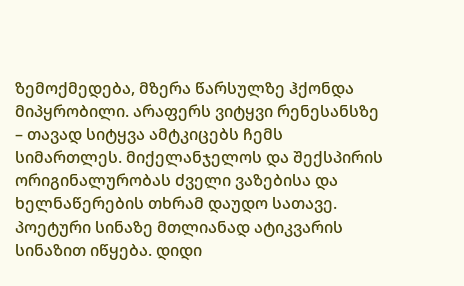ზემოქმედება, მზერა წარსულზე ჰქონდა მიპყრობილი. არაფერს ვიტყვი რენესანსზე – თავად სიტყვა ამტკიცებს ჩემს სიმართლეს. მიქელანჯელოს და შექსპირის ორიგინალურობას ძველი ვაზებისა და ხელნაწერების თხრამ დაუდო სათავე. პოეტური სინაზე მთლიანად ატიკვარის სინაზით იწყება. დიდი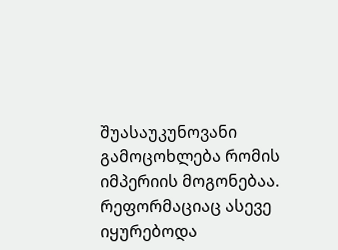შუასაუკუნოვანი გამოცოხლება რომის იმპერიის მოგონებაა. რეფორმაციაც ასევე იყურებოდა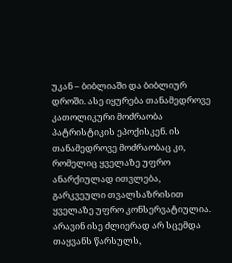უკან – ბიბლიაში და ბიბლიურ დროში. ასე იყურება თანამედროვე კათოლიკური მოძრაობა პატრისტიკის ეპოქისკენ. ის თანამედროვე მოძრაობაც კი, რომელიც ყველაზე უფრო ანარქიულად ითვლება, გარკვეული თვალსაზრისით ყველაზე უფრო კონსერვატიულია. არავინ ისე ძლიერად არ სცემდა თაყვანს წარსულს,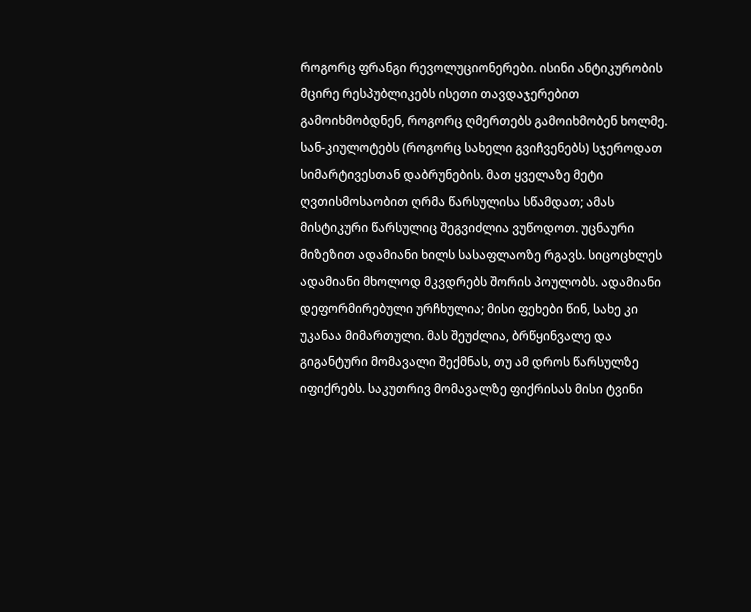როგორც ფრანგი რევოლუციონერები. ისინი ანტიკურობის მცირე რესპუბლიკებს ისეთი თავდაჯერებით გამოიხმობდნენ, როგორც ღმერთებს გამოიხმობენ ხოლმე. სან-კიულოტებს (როგორც სახელი გვიჩვენებს) სჯეროდათ სიმარტივესთან დაბრუნების. მათ ყველაზე მეტი ღვთისმოსაობით ღრმა წარსულისა სწამდათ; ამას მისტიკური წარსულიც შეგვიძლია ვუწოდოთ. უცნაური მიზეზით ადამიანი ხილს სასაფლაოზე რგავს. სიცოცხლეს ადამიანი მხოლოდ მკვდრებს შორის პოულობს. ადამიანი დეფორმირებული ურჩხულია; მისი ფეხები წინ, სახე კი უკანაა მიმართული. მას შეუძლია, ბრწყინვალე და გიგანტური მომავალი შექმნას, თუ ამ დროს წარსულზე იფიქრებს. საკუთრივ მომავალზე ფიქრისას მისი ტვინი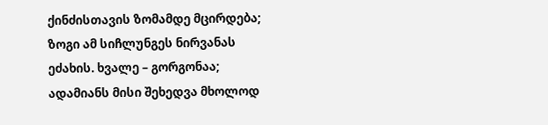ქინძისთავის ზომამდე მცირდება; ზოგი ამ სიჩლუნგეს ნირვანას ეძახის. ხვალე – გორგონაა; ადამიანს მისი შეხედვა მხოლოდ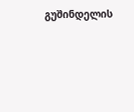გუშინდელის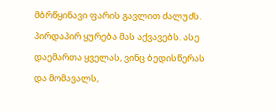მბრწყინავი ფარის გავლით ძალუძს. პირდაპირ ყურება მას აქვავებს. ასე დაემართა ყველას, ვინც ბედისწერას და მომავალს,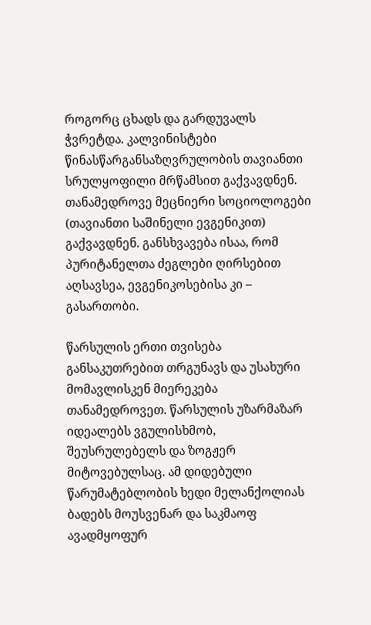როგორც ცხადს და გარდუვალს ჭვრეტდა. კალვინისტები წინასწარგანსაზღვრულობის თავიანთი სრულყოფილი მრწამსით გაქვავდნენ. თანამედროვე მეცნიერი სოციოლოგები (თავიანთი საშინელი ევგენიკით) გაქვავდნენ. განსხვავება ისაა, რომ პურიტანელთა ძეგლები ღირსებით აღსავსეა, ევგენიკოსებისა კი – გასართობი.

წარსულის ერთი თვისება განსაკუთრებით თრგუნავს და უსახური მომავლისკენ მიერეკება თანამედროვეთ. წარსულის უზარმაზარ იდეალებს ვგულისხმობ, შეუსრულებელს და ზოგჟერ მიტოვებულსაც. ამ დიდებული წარუმატებლობის ხედი მელანქოლიას ბადებს მოუსვენარ და საკმაოფ ავადმყოფურ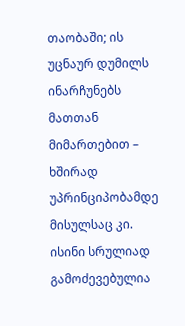თაობაში; ის უცნაურ დუმილს ინარჩუნებს მათთან მიმართებით – ხშირად უპრინციპობამდე მისულსაც კი. ისინი სრულიად გამოძევებულია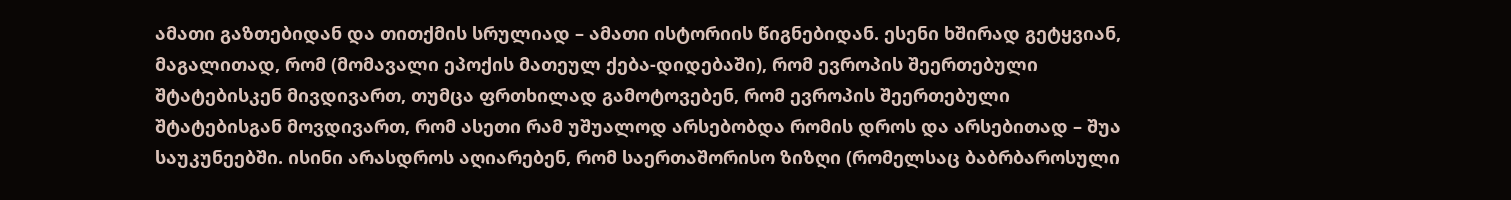ამათი გაზთებიდან და თითქმის სრულიად – ამათი ისტორიის წიგნებიდან. ესენი ხშირად გეტყვიან, მაგალითად, რომ (მომავალი ეპოქის მათეულ ქება-დიდებაში), რომ ევროპის შეერთებული შტატებისკენ მივდივართ, თუმცა ფრთხილად გამოტოვებენ, რომ ევროპის შეერთებული შტატებისგან მოვდივართ, რომ ასეთი რამ უშუალოდ არსებობდა რომის დროს და არსებითად – შუა საუკუნეებში. ისინი არასდროს აღიარებენ, რომ საერთაშორისო ზიზღი (რომელსაც ბაბრბაროსული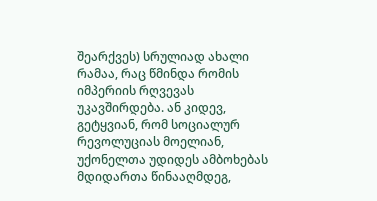შეარქვეს) სრულიად ახალი რამაა, რაც წმინდა რომის იმპერიის რღვევას უკავშირდება. ან კიდევ, გეტყვიან, რომ სოციალურ რევოლუციას მოელიან, უქონელთა უდიდეს ამბოხებას მდიდართა წინააღმდეგ,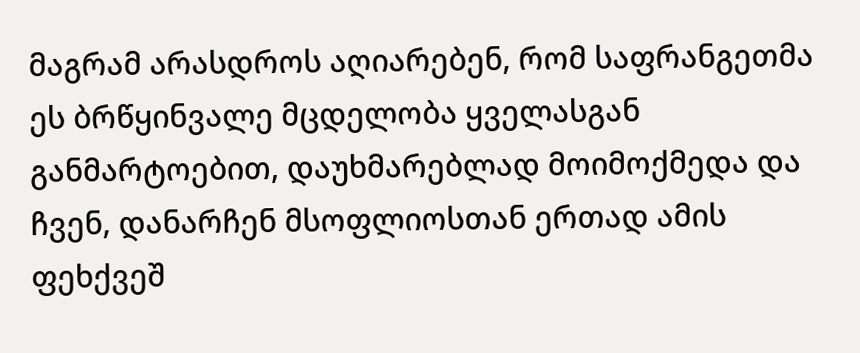მაგრამ არასდროს აღიარებენ, რომ საფრანგეთმა ეს ბრწყინვალე მცდელობა ყველასგან განმარტოებით, დაუხმარებლად მოიმოქმედა და ჩვენ, დანარჩენ მსოფლიოსთან ერთად ამის ფეხქვეშ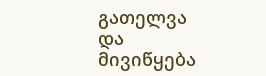გათელვა და მივიწყება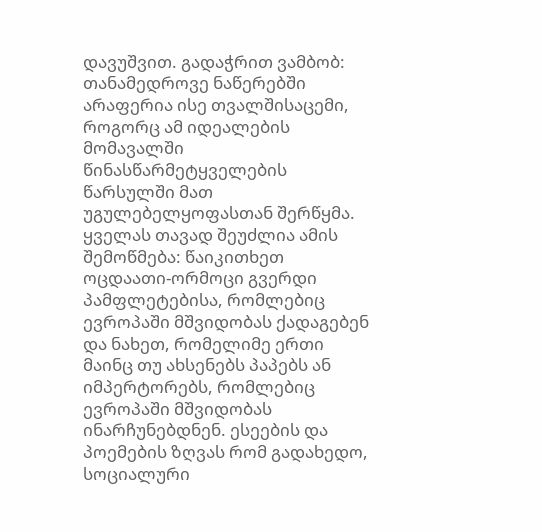დავუშვით. გადაჭრით ვამბობ: თანამედროვე ნაწერებში არაფერია ისე თვალშისაცემი, როგორც ამ იდეალების მომავალში წინასწარმეტყველების წარსულში მათ უგულებელყოფასთან შერწყმა. ყველას თავად შეუძლია ამის შემოწმება: წაიკითხეთ ოცდაათი-ორმოცი გვერდი პამფლეტებისა, რომლებიც ევროპაში მშვიდობას ქადაგებენ და ნახეთ, რომელიმე ერთი მაინც თუ ახსენებს პაპებს ან იმპერტორებს, რომლებიც ევროპაში მშვიდობას ინარჩუნებდნენ. ესეების და პოემების ზღვას რომ გადახედო, სოციალური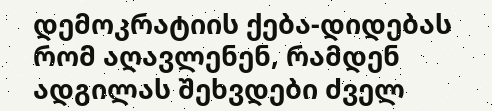დემოკრატიის ქება-დიდებას რომ აღავლენენ, რამდენ ადგილას შეხვდები ძველ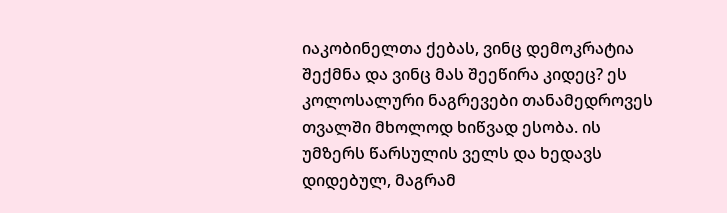იაკობინელთა ქებას, ვინც დემოკრატია შექმნა და ვინც მას შეეწირა კიდეც? ეს კოლოსალური ნაგრევები თანამედროვეს თვალში მხოლოდ ხიწვად ესობა. ის უმზერს წარსულის ველს და ხედავს დიდებულ, მაგრამ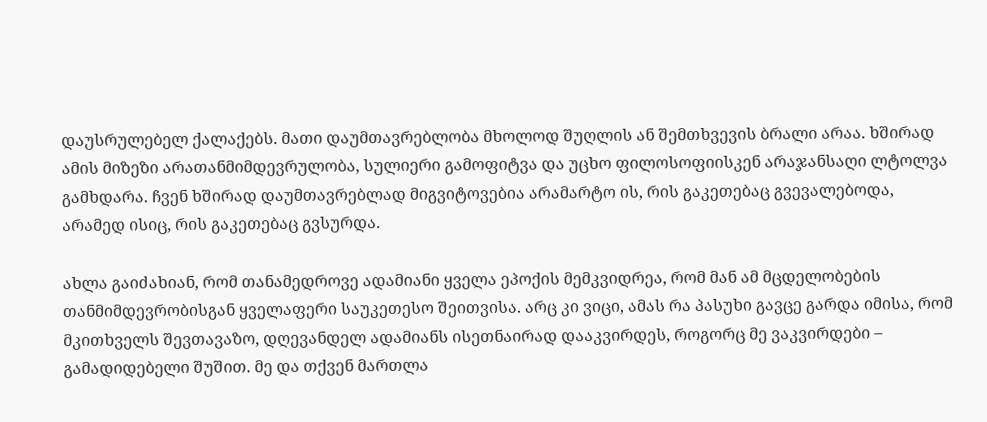დაუსრულებელ ქალაქებს. მათი დაუმთავრებლობა მხოლოდ შუღლის ან შემთხვევის ბრალი არაა. ხშირად ამის მიზეზი არათანმიმდევრულობა, სულიერი გამოფიტვა და უცხო ფილოსოფიისკენ არაჯანსაღი ლტოლვა გამხდარა. ჩვენ ხშირად დაუმთავრებლად მიგვიტოვებია არამარტო ის, რის გაკეთებაც გვევალებოდა, არამედ ისიც, რის გაკეთებაც გვსურდა.

ახლა გაიძახიან, რომ თანამედროვე ადამიანი ყველა ეპოქის მემკვიდრეა, რომ მან ამ მცდელობების თანმიმდევრობისგან ყველაფერი საუკეთესო შეითვისა. არც კი ვიცი, ამას რა პასუხი გავცე გარდა იმისა, რომ მკითხველს შევთავაზო, დღევანდელ ადამიანს ისეთნაირად დააკვირდეს, როგორც მე ვაკვირდები – გამადიდებელი შუშით. მე და თქვენ მართლა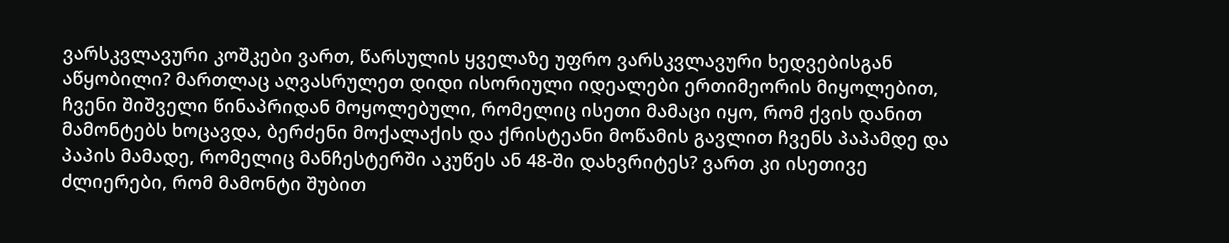ვარსკვლავური კოშკები ვართ, წარსულის ყველაზე უფრო ვარსკვლავური ხედვებისგან აწყობილი? მართლაც აღვასრულეთ დიდი ისორიული იდეალები ერთიმეორის მიყოლებით, ჩვენი შიშველი წინაპრიდან მოყოლებული, რომელიც ისეთი მამაცი იყო, რომ ქვის დანით მამონტებს ხოცავდა, ბერძენი მოქალაქის და ქრისტეანი მოწამის გავლით ჩვენს პაპამდე და პაპის მამადე, რომელიც მანჩესტერში აკუწეს ან 48-ში დახვრიტეს? ვართ კი ისეთივე ძლიერები, რომ მამონტი შუბით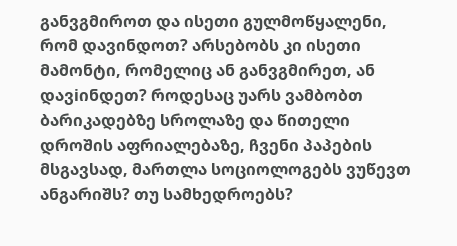განვგმიროთ და ისეთი გულმოწყალენი, რომ დავინდოთ? არსებობს კი ისეთი მამონტი, რომელიც ან განვგმირეთ, ან დავiინდეთ? როდესაც უარს ვამბობთ ბარიკადებზე სროლაზე და წითელი დროშის აფრიალებაზე, ჩვენი პაპების მსგავსად, მართლა სოციოლოგებს ვუწევთ ანგარიშს? თუ სამხედროებს?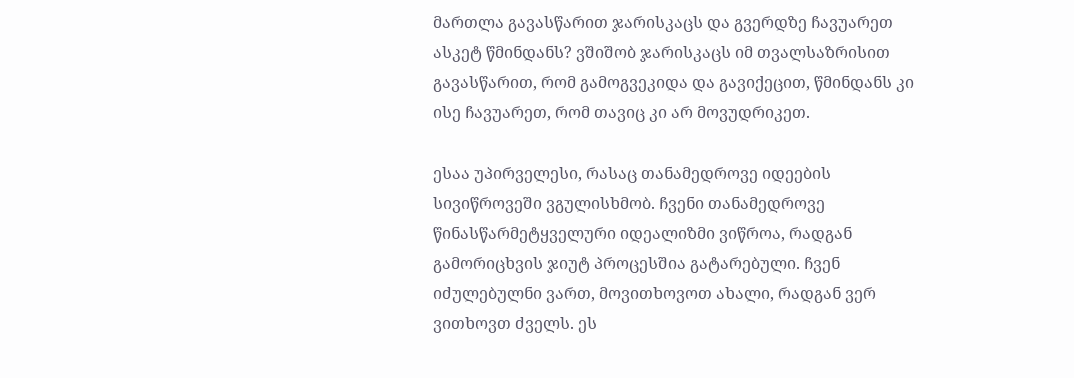მართლა გავასწარით ჯარისკაცს და გვერდზე ჩავუარეთ ასკეტ წმინდანს? ვშიშობ ჯარისკაცს იმ თვალსაზრისით გავასწარით, რომ გამოგვეკიდა და გავიქეცით, წმინდანს კი ისე ჩავუარეთ, რომ თავიც კი არ მოვუდრიკეთ.

ესაა უპირველესი, რასაც თანამედროვე იდეების სივიწროვეში ვგულისხმობ. ჩვენი თანამედროვე წინასწარმეტყველური იდეალიზმი ვიწროა, რადგან გამორიცხვის ჯიუტ პროცესშია გატარებული. ჩვენ იძულებულნი ვართ, მოვითხოვოთ ახალი, რადგან ვერ ვითხოვთ ძველს. ეს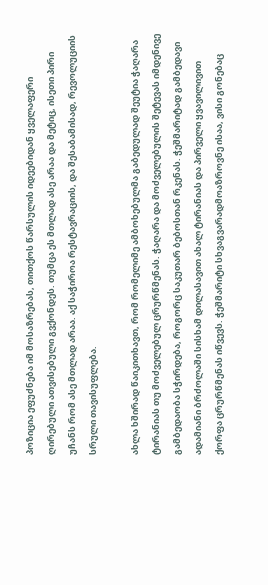პოზიცია ეფუძნება იმ მოსაზრებას, თითქოს წარსულის იდეებიდან ყველაფერი ღირებული ათვისებული გვქონდეს. თუმცა ეს მთლად ასე არაა და მეტიც, ისეთი პირი უჩანს რომ ასე მთლად არაა. აქ საჭიროა რესტავრაციის, და შესაბამისად, რევოლუციის სრული თავისუფლება.

ახლა ხშირად წაიკითხავთ, რომ რომელიმე ამბოხებულმა გაბედულად შეუტია ჭაღარა ტირანიას თუ მოძველებულ ცრურწმენას. ჭაღარა და მოძველებულის შეტევას იმდენივე გამბედაობა სჭირდება, როგორც საკუთარ ბებოსთან რკენას. ჭეშმარიტად გამბედავი ადამიანი ბრძოლაში სისხამ დილასავით ახალ ტირანიას და პირველი ყვავილივით ქორფა ცრურწმენას იწვევს. ჭეშმარიტი სხვაგვარადმოაზროვნე ისაა, ვისი გონებაც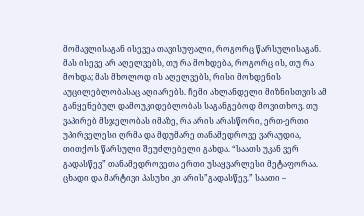მომავლისაგან ისევეა თავისუფალი, როგორც წარსულისაგან. მას ისევე არ აღელვებს, თუ რა მოხდება, როგორც ის, თუ რა მოხდა; მას მხოლოდ ის აღელვებს, რისი მოხდენის აუცილებლობასაც აღიარებს. ჩემი ახლანდელი მიზნისთვის ამ განყენებულ დამოუკიდებლობას საგანგებოდ მოვითხოვ. თუ ვაპირებ მსჯელობას იმაზე, რა არის არასწორი, ერთ-ერთი უპირველესი ღრმა და მდუმარე თანამედროვე ვარაუდია, თითქოს წარსული შეუძლებელი გახდა. “საათს უკან ვერ გადასწევ” თანამედროვეთა ერთი უსაყვარლესი მეტაფორაა. ცხადი და მარტივი პასუხი კი არის”გადასწევ.” საათი –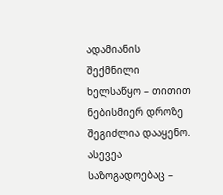ადამიანის შექმნილი ხელსაწყო – თითით ნებისმიერ დროზე შეგიძლია დააყენო. ასევეა საზოგადოებაც –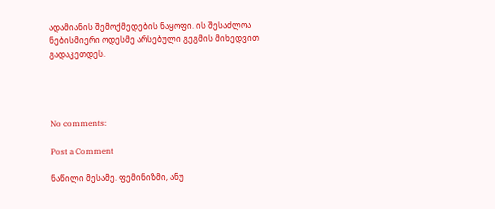ადამიანის შემოქმედების ნაყოფი. ის შესაძლოა ნებისმიერი ოდესმე არსებული გეგმის მიხედვით გადაკეთდეს.




No comments:

Post a Comment

ნაწილი მესამე. ფემინიზმი, ანუ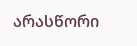არასწორი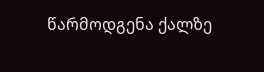წარმოდგენა ქალზე